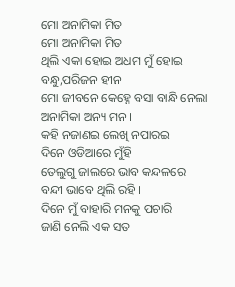ମୋ ଅନାମିକା ମିତ
ମୋ ଅନାମିକା ମିତ
ଥିଲି ଏକା ହୋଇ ଅଧମ ମୁଁ ହୋଇ
ବନ୍ଧୁ,ପରିଜନ ହୀନ
ମୋ ଜୀବନେ କେହ୍ନେ ବସା ବାନ୍ଧି ନେଲା
ଅନାମିକା ଅନ୍ୟ ମନ ।
କହି ନଜାଣଇ ଲେଖି ନପାରଇ
ଦିନେ ଓଡିଆରେ ମୁଁହି
ତେଲୁଗୁ ଜାଲରେ ଭାବ କନ୍ଦଳରେ
ବନ୍ଦୀ ଭାବେ ଥିଲି ରହି ।
ଦିନେ ମୁଁ ବାହାରି ମନକୁ ପଚାରି
ଜାଣି ନେଲି ଏକ ସତ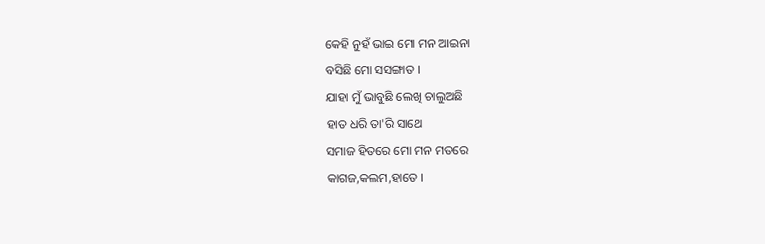କେହି ନୁହଁ ଭାଇ ମୋ ମନ ଆଇନା
ବସିଛି ମୋ ସସଙ୍ଗାତ ।
ଯାହା ମୁଁ ଭାବୁଛି ଲେଖି ଚାଲୁଅଛି
ହାତ ଧରି ତା'ରି ସାଥେ
ସମାଜ ହିତରେ ମୋ ମନ ମତରେ
କାଗଜ,କଲମ,ହାତେ ।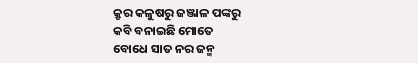କ୍ରୃର କଳୁଷରୁ ଜଞ୍ଜାଳ ପଙ୍କରୁ
କବି ବନାଇଛି ମୋତେ
ବୋଧେ ସାତ ନର ଜନ୍ମ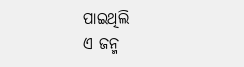ପାଇଥିଲି
ଏ ଜନ୍ମ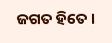ଜଗତ ହିତେ ।